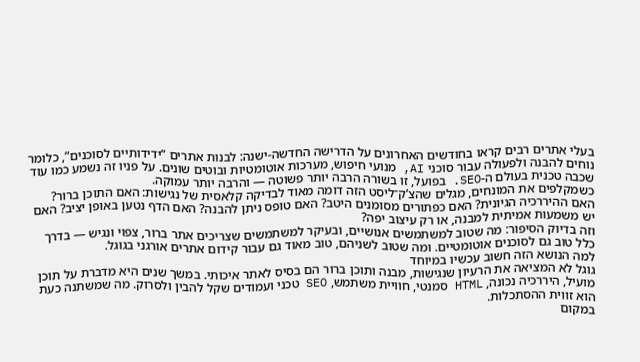בעלי אתרים רבים קראו בחודשים האחרונים על הדרישה החדשה-ישנה: לבנות אתרים “ידידותיים לסוכנים”, כלומר נוחים להבנה ולפעולה עבור סוכני AI, מנועי חיפוש, מערכות אוטומטיות ובוטים שונים. על פניו זה נשמע כמו עוד שכבה טכנית בעולם ה-SEO. בפועל, זו בשורה הרבה יותר פשוטה — והרבה יותר עמוקה.
כשמקלפים את המונחים, מגלים שהצ’ק־ליסט הזה דומה מאוד לבדיקה קלאסית של נגישות: האם התוכן ברור? האם ההיררכיה הגיונית? האם כפתורים מסומנים היטב? האם טופס ניתן להבנה? האם הדף נטען באופן יציב? האם יש משמעות אמיתית למבנה, או רק עיצוב יפה?
וזה בדיוק הסיפור: מה שטוב למשתמשים אנושיים, ובעיקר למשתמשים שצריכים אתר ברור, צפוי ונגיש — בדרך כלל טוב גם לסוכנים אוטומטיים. ומה שטוב לשניהם, טוב מאוד גם עבור קידום אתרים אורגני בגוגל.
למה הנושא הזה חשוב עכשיו במיוחד
גוגל לא המציאה את הרעיון שנגישות, מבנה ותוכן ברור הם בסיס לאתר איכותי. במשך שנים היא מדברת על תוכן מועיל, היררכיה נכונה, HTML סמנטי, חוויית משתמש, SEO טכני ועמודים שקל להבין ולסרוק. מה שמשתנה כעת הוא זווית ההסתכלות.
במקום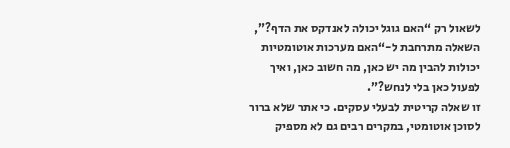לשאול רק “האם גוגל יכולה לאנדקס את הדף?”, השאלה מתרחבת ל-“האם מערכות אוטומטיות יכולות להבין מה יש כאן, מה חשוב כאן, ואיך לפעול כאן בלי לנחש?”.
זו שאלה קריטית לבעלי עסקים. כי אתר שלא ברור לסוכן אוטומטי, במקרים רבים גם לא מספיק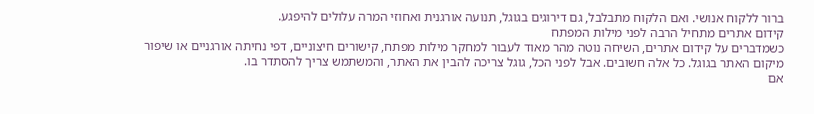ברור ללקוח אנושי. ואם הלקוח מתבלבל, גם דירוגים בגוגל, תנועה אורגנית ואחוזי המרה עלולים להיפגע.
קידום אתרים מתחיל הרבה לפני מילות המפתח
כשמדברים על קידום אתרים, השיחה נוטה מהר מאוד לעבור למחקר מילות מפתח, קישורים חיצוניים, דפי נחיתה אורגניים או שיפור מיקום האתר בגוגל. כל אלה חשובים. אבל לפני הכל, גוגל צריכה להבין את האתר, והמשתמש צריך להסתדר בו.
אם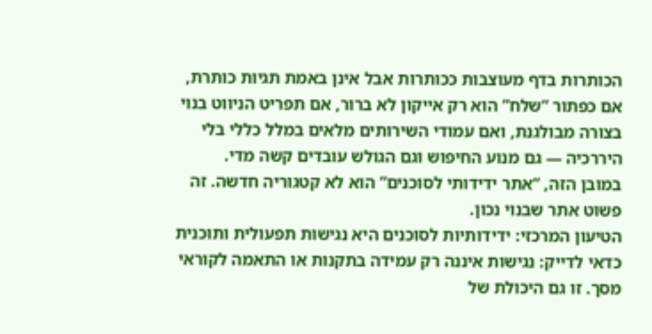הכותרות בדף מעוצבות ככותרות אבל אינן באמת תגיות כותרת, אם כפתור “שלח” הוא רק אייקון לא ברור, אם תפריט הניווט בנוי בצורה מבולגנת, ואם עמודי השירותים מלאים במלל כללי בלי היררכיה — גם מנוע החיפוש וגם הגולש עובדים קשה מדי.
במובן הזה, “אתר ידידותי לסוכנים” הוא לא קטגוריה חדשה. זה פשוט אתר שבנוי נכון.
הטיעון המרכזי: ידידותיות לסוכנים היא נגישות תפעולית ותוכנית
כדאי לדייק: נגישות איננה רק עמידה בתקנות או התאמה לקוראי מסך. זו גם היכולת של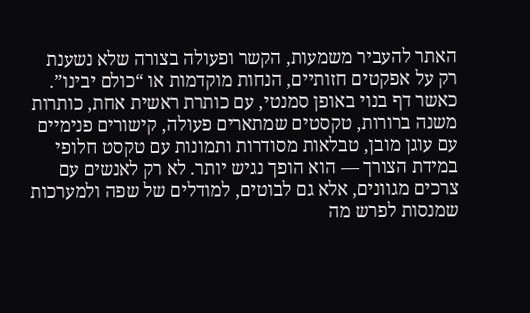האתר להעביר משמעות, הקשר ופעולה בצורה שלא נשענת רק על אפקטים חזותיים, הנחות מוקדמות או “כולם יבינו”.
כאשר דף בנוי באופן סמנטי, עם כותרת ראשית אחת, כותרות משנה ברורות, טקסטים שמתארים פעולה, קישורים פנימיים עם עוגן מובן, טבלאות מסודרות ותמונות עם טקסט חלופי במידת הצורך — הוא הופך נגיש יותר. לא רק לאנשים עם צרכים מגוונים, אלא גם לבוטים, למודלים של שפה ולמערכות שמנסות לפרש מה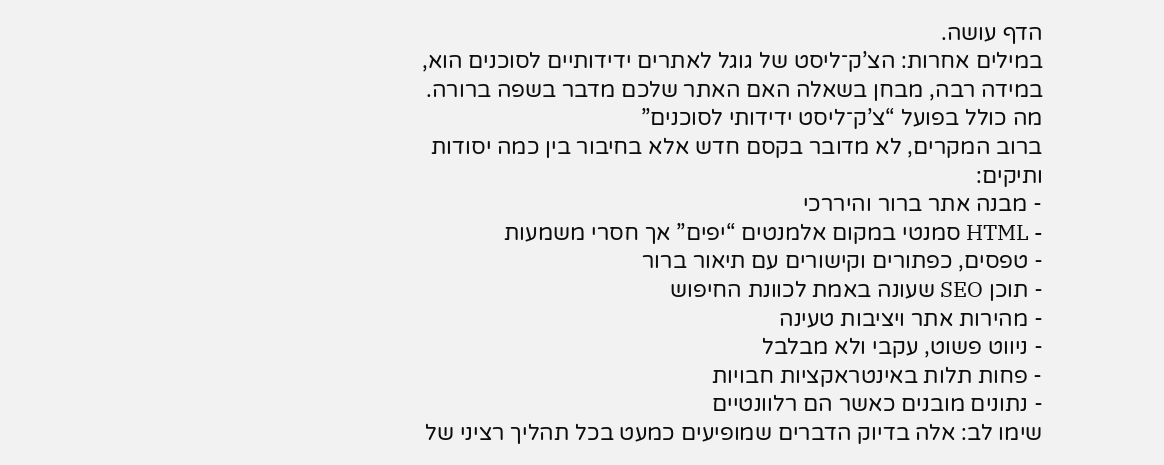הדף עושה.
במילים אחרות: הצ’ק־ליסט של גוגל לאתרים ידידותיים לסוכנים הוא, במידה רבה, מבחן בשאלה האם האתר שלכם מדבר בשפה ברורה.
מה כולל בפועל “צ’ק־ליסט ידידותי לסוכנים”
ברוב המקרים, לא מדובר בקסם חדש אלא בחיבור בין כמה יסודות ותיקים:
- מבנה אתר ברור והיררכי
- HTML סמנטי במקום אלמנטים “יפים” אך חסרי משמעות
- טפסים, כפתורים וקישורים עם תיאור ברור
- תוכן SEO שעונה באמת לכוונת החיפוש
- מהירות אתר ויציבות טעינה
- ניווט פשוט, עקבי ולא מבלבל
- פחות תלות באינטראקציות חבויות
- נתונים מובנים כאשר הם רלוונטיים
שימו לב: אלה בדיוק הדברים שמופיעים כמעט בכל תהליך רציני של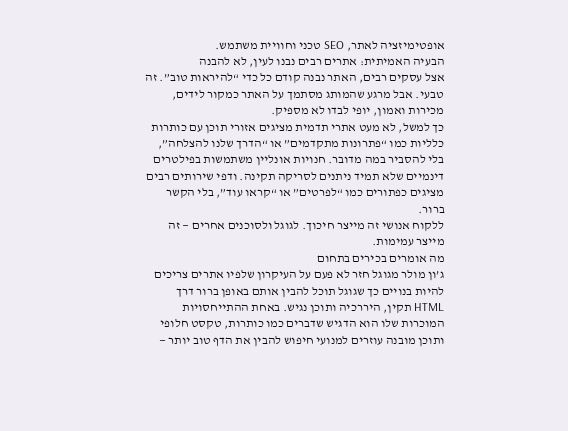אופטימיזציה לאתר, SEO טכני וחוויית משתמש.
הבעיה האמיתית: אתרים רבים נבנו לעין, לא להבנה
אצל עסקים רבים, האתר נבנה קודם כל כדי “להיראות טוב”. זה טבעי. אבל מרגע שהמותג מסתמך על האתר כמקור לידים, מכירות ואמון, יופי לבדו לא מספיק.
כך למשל, לא מעט אתרי תדמית מציגים אזורי תוכן עם כותרות כלליות כמו “פתרונות מתקדמים” או “הדרך שלנו להצלחה”, בלי להסביר במה מדובר. חנויות אונליין משתמשות בפילטרים דינמיים שלא תמיד ניתנים לסריקה תקינה. ודפי שירותים רבים מציגים כפתורים כמו “לפרטים” או “קראו עוד”, בלי הקשר ברור.
ללקוח אנושי זה מייצר חיכוך. לגוגל ולסוכנים אחרים — זה מייצר עמימות.
מה אומרים בכירים בתחום
ג’ון מולר מגוגל חזר לא פעם על העיקרון שלפיו אתרים צריכים להיות בנויים כך שגוגל תוכל להבין אותם באופן ברור דרך HTML תקין, היררכיה ותוכן נגיש. באחת ההתייחסויות המוכרות שלו הוא הדגיש שדברים כמו כותרות, טקסט חלופי ותוכן מובנה עוזרים למנועי חיפוש להבין את הדף טוב יותר —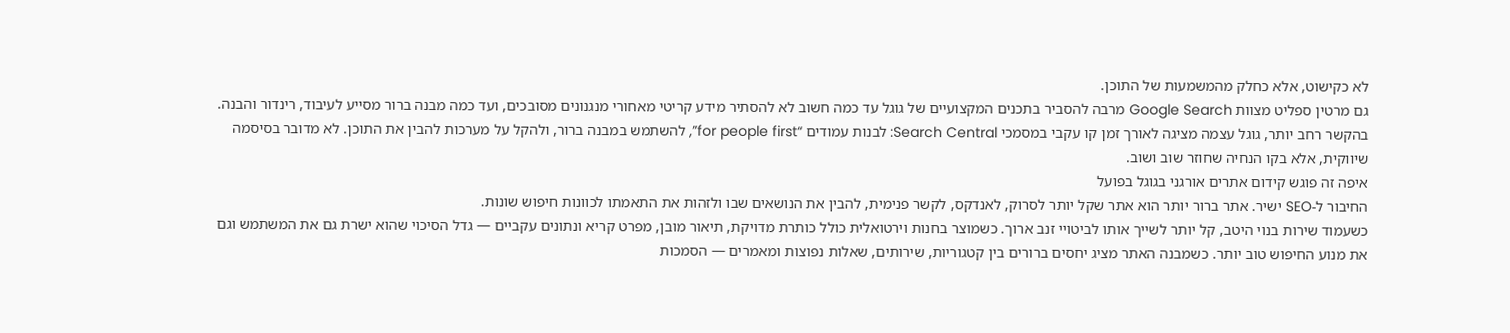לא כקישוט, אלא כחלק מהמשמעות של התוכן.
גם מרטין ספליט מצוות Google Search מרבה להסביר בתכנים המקצועיים של גוגל עד כמה חשוב לא להסתיר מידע קריטי מאחורי מנגנונים מסובכים, ועד כמה מבנה ברור מסייע לעיבוד, רינדור והבנה.
בהקשר רחב יותר, גוגל עצמה מציגה לאורך זמן קו עקבי במסמכי Search Central: לבנות עמודים “for people first”, להשתמש במבנה ברור, ולהקל על מערכות להבין את התוכן. לא מדובר בסיסמה שיווקית, אלא בקו הנחיה שחוזר שוב ושוב.
איפה זה פוגש קידום אתרים אורגני בגוגל בפועל
החיבור ל-SEO ישיר. אתר ברור יותר הוא אתר שקל יותר לסרוק, לאנדקס, לקשר פנימית, להבין את הנושאים שבו ולזהות את התאמתו לכוונות חיפוש שונות.
כשעמוד שירות בנוי היטב, קל יותר לשייך אותו לביטויי זנב ארוך. כשמוצר בחנות וירטואלית כולל כותרת מדויקת, תיאור מובן, מפרט קריא ונתונים עקביים — גדל הסיכוי שהוא ישרת גם את המשתמש וגם את מנוע החיפוש טוב יותר. כשמבנה האתר מציג יחסים ברורים בין קטגוריות, שירותים, שאלות נפוצות ומאמרים — הסמכות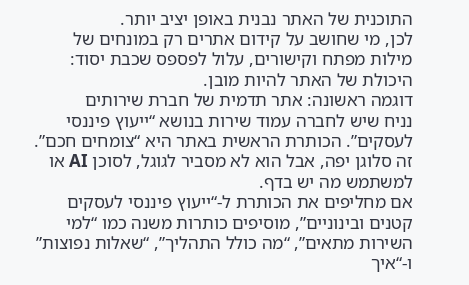התוכנית של האתר נבנית באופן יציב יותר.
לכן, מי שחושב על קידום אתרים רק במונחים של מילות מפתח וקישורים, עלול לפספס שכבת יסוד: היכולת של האתר להיות מובן.
דוגמה ראשונה: אתר תדמית של חברת שירותים
נניח שיש לחברה עמוד שירות בנושא “ייעוץ פיננסי לעסקים”. הכותרת הראשית באתר היא “צומחים חכם”. זה סלוגן יפה, אבל הוא לא מסביר לגוגל, לסוכן AI או למשתמש מה יש בדף.
אם מחליפים את הכותרת ל-“ייעוץ פיננסי לעסקים קטנים ובינוניים”, מוסיפים כותרות משנה כמו “למי השירות מתאים”, “מה כולל התהליך”, “שאלות נפוצות” ו-“איך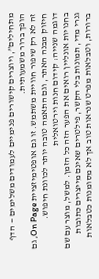מתחילים”, ויוצרים קישורים פנימיים לעמודים משלימים — הדף הופך ברור משמעותית.
זה לא רק שיפור חוויית משתמש. זו גם אופטימיזציית On Page, גם חיזוק מבנה האתר, וגם התאמה טובה יותר לכוונת חיפוש.
דוגמה שנייה: קידום חנות וירטואלית
בחנויות אונליין רואים את הפער הזה כל הזמן. למשל, מוצר עם שם גנרי מדי, תמונות בלי הקשר, פילטרים שאינם מייצרים כתובות ברורות, וטבלאות מפרט שנראות טוב אך לא מסומנות כטבלאות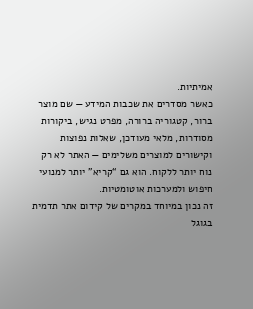אמיתיות.
כאשר מסדרים את שכבות המידע — שם מוצר ברור, קטגוריה ברורה, מפרט נגיש, ביקורות מסודרות, מלאי מעודכן, שאלות נפוצות וקישורים למוצרים משלימים — האתר לא רק נוח יותר ללקוח. הוא גם “קריא” יותר למנועי חיפוש ולמערכות אוטומטיות.
זה נכון במיוחד במקרים של קידום אתר תדמית בגוגל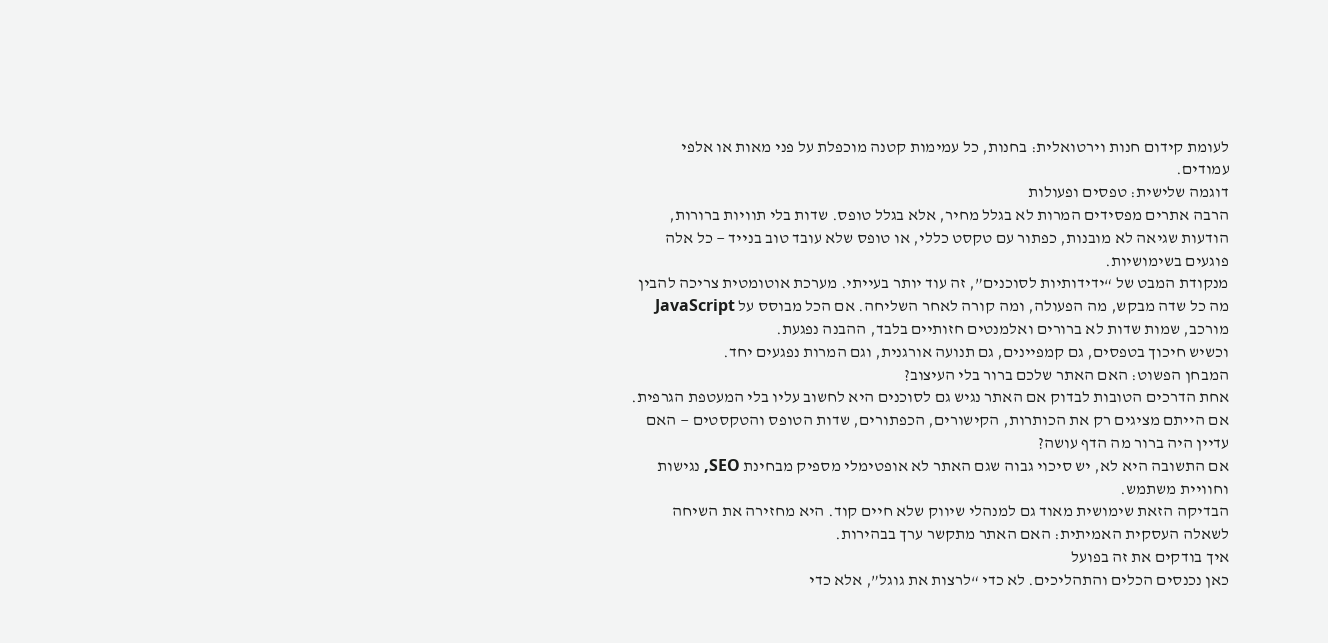לעומת קידום חנות וירטואלית: בחנות, כל עמימות קטנה מוכפלת על פני מאות או אלפי עמודים.
דוגמה שלישית: טפסים ופעולות
הרבה אתרים מפסידים המרות לא בגלל מחיר, אלא בגלל טופס. שדות בלי תוויות ברורות, הודעות שגיאה לא מובנות, כפתור עם טקסט כללי, או טופס שלא עובד טוב בנייד — כל אלה פוגעים בשימושיות.
מנקודת המבט של “ידידותיות לסוכנים”, זה עוד יותר בעייתי. מערכת אוטומטית צריכה להבין מה כל שדה מבקש, מה הפעולה, ומה קורה לאחר השליחה. אם הכל מבוסס על JavaScript מורכב, שמות שדות לא ברורים ואלמנטים חזותיים בלבד, ההבנה נפגעת.
וכשיש חיכוך בטפסים, גם קמפיינים, גם תנועה אורגנית, וגם המרות נפגעים יחד.
המבחן הפשוט: האם האתר שלכם ברור בלי העיצוב?
אחת הדרכים הטובות לבדוק אם האתר נגיש גם לסוכנים היא לחשוב עליו בלי המעטפת הגרפית. אם הייתם מציגים רק את הכותרות, הקישורים, הכפתורים, שדות הטופס והטקסטים — האם עדיין היה ברור מה הדף עושה?
אם התשובה היא לא, יש סיכוי גבוה שגם האתר לא אופטימלי מספיק מבחינת SEO, נגישות וחוויית משתמש.
הבדיקה הזאת שימושית מאוד גם למנהלי שיווק שלא חיים קוד. היא מחזירה את השיחה לשאלה העסקית האמיתית: האם האתר מתקשר ערך בבהירות.
איך בודקים את זה בפועל
כאן נכנסים הכלים והתהליכים. לא כדי “לרצות את גוגל”, אלא כדי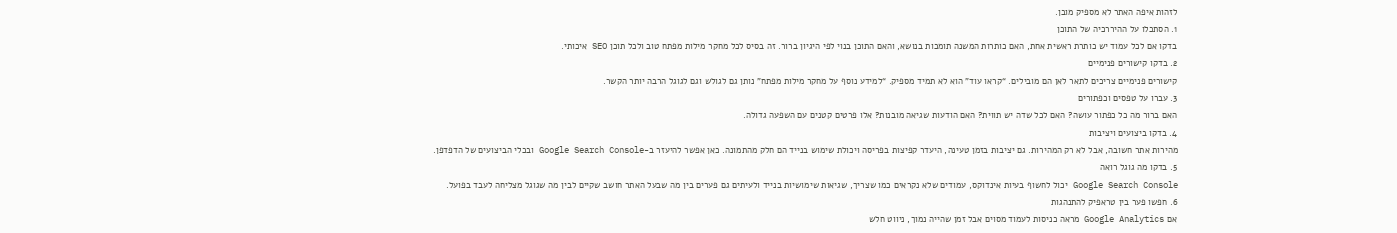לזהות איפה האתר לא מספיק מובן.
1. הסתכלו על ההיררכיה של התוכן
בדקו אם לכל עמוד יש כותרת ראשית אחת, האם כותרות המשנה תומכות בנושא, והאם התוכן בנוי לפי היגיון ברור. זה בסיס לכל מחקר מילות מפתח טוב ולכל תוכן SEO איכותי.
2. בדקו קישורים פנימיים
קישורים פנימיים צריכים לתאר לאן הם מובילים. “קראו עוד” הוא לא תמיד מספיק. “למידע נוסף על מחקר מילות מפתח” נותן גם לגולש וגם לגוגל הרבה יותר הקשר.
3. עברו על טפסים וכפתורים
האם ברור מה כל כפתור עושה? האם לכל שדה יש תווית? האם הודעות שגיאה מובנות? אלו פרטים קטנים עם השפעה גדולה.
4. בדקו ביצועים ויציבות
מהירות אתר חשובה, אבל לא רק המהירות. גם יציבות בזמן טעינה, היעדר קפיצות בפריסה ויכולת שימוש בנייד הם חלק מהתמונה. כאן אפשר להיעזר ב-Google Search Console ובכלי הביצועים של הדפדפן.
5. בדקו מה גוגל רואה
Google Search Console יכול לחשוף בעיות אינדוקס, עמודים שלא נקראים כמו שצריך, שגיאות שימושיות בנייד ולעיתים גם פערים בין מה שבעל האתר חושב שקיים לבין מה שגוגל מצליחה לעבד בפועל.
6. חפשו פער בין טראפיק להתנהגות
אם Google Analytics מראה כניסות לעמוד מסוים אבל זמן שהייה נמוך, ניווט חלש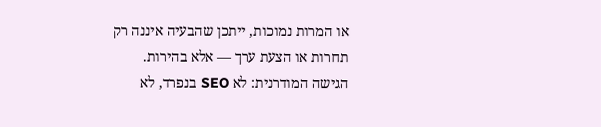או המרות נמוכות, ייתכן שהבעיה איננה רק תחרות או הצעת ערך — אלא בהירות.
הגישה המודרנית: לא SEO בנפרד, לא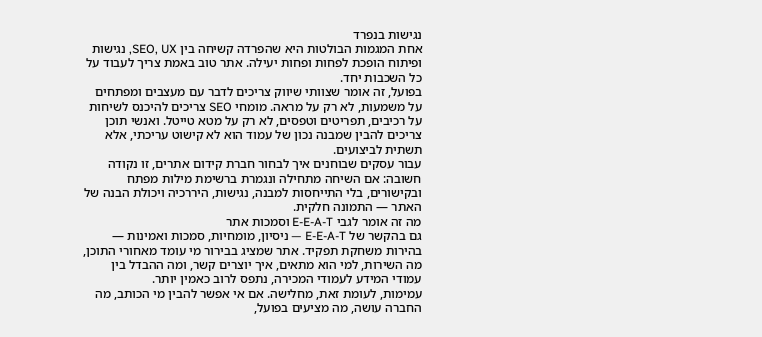נגישות בנפרד
אחת המגמות הבולטות היא שהפרדה קשיחה בין SEO, UX, נגישות ופיתוח הופכת לפחות ופחות יעילה. אתר טוב באמת צריך לעבוד על כל השכבות יחד.
בפועל, זה אומר שצוותי שיווק צריכים לדבר עם מעצבים ומפתחים על משמעות, לא רק על מראה. מומחי SEO צריכים להיכנס לשיחות על רכיבים, תפריטים וטפסים, לא רק על מטא טייטל. ואנשי תוכן צריכים להבין שמבנה נכון של עמוד הוא לא קישוט עריכתי, אלא תשתית לביצועים.
עבור עסקים שבוחנים איך לבחור חברת קידום אתרים, זו נקודה חשובה: אם השיחה מתחילה ונגמרת ברשימת מילות מפתח ובקישורים, בלי התייחסות למבנה, נגישות, היררכיה ויכולת הבנה של האתר — התמונה חלקית.
מה זה אומר לגבי E-E-A-T וסמכות אתר
גם בהקשר של E-E-A-T — ניסיון, מומחיות, סמכות ואמינות — בהירות משחקת תפקיד. אתר שמציג בבירור מי עומד מאחורי התוכן, מה השירות, למי הוא מתאים, איך יוצרים קשר, ומה ההבדל בין עמודי המידע לעמודי המכירה, נתפס לרוב כאמין יותר.
עמימות, לעומת זאת, מחלישה. אם אי אפשר להבין מי הכותב, מה החברה עושה, מה מציעים בפועל,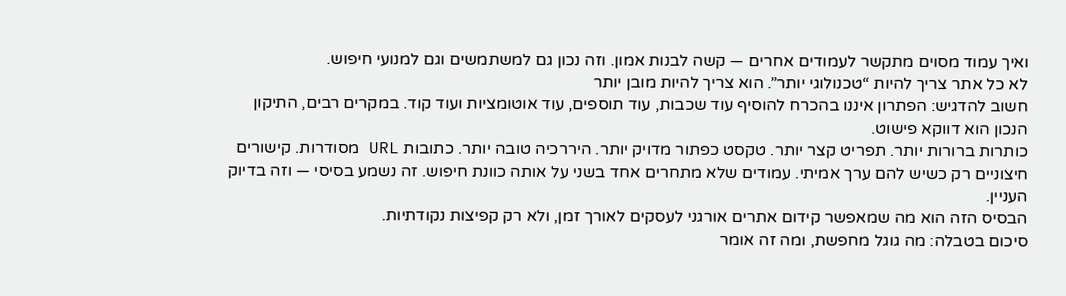ואיך עמוד מסוים מתקשר לעמודים אחרים — קשה לבנות אמון. וזה נכון גם למשתמשים וגם למנועי חיפוש.
לא כל אתר צריך להיות “טכנולוגי יותר”. הוא צריך להיות מובן יותר
חשוב להדגיש: הפתרון איננו בהכרח להוסיף עוד שכבות, עוד תוספים, עוד אוטומציות ועוד קוד. במקרים רבים, התיקון הנכון הוא דווקא פישוט.
כותרות ברורות יותר. תפריט קצר יותר. טקסט כפתור מדויק יותר. היררכיה טובה יותר. כתובות URL מסודרות. קישורים חיצוניים רק כשיש להם ערך אמיתי. עמודים שלא מתחרים אחד בשני על אותה כוונת חיפוש. זה נשמע בסיסי — וזה בדיוק העניין.
הבסיס הזה הוא מה שמאפשר קידום אתרים אורגני לעסקים לאורך זמן, ולא רק קפיצות נקודתיות.
סיכום בטבלה: מה גוגל מחפשת, ומה זה אומר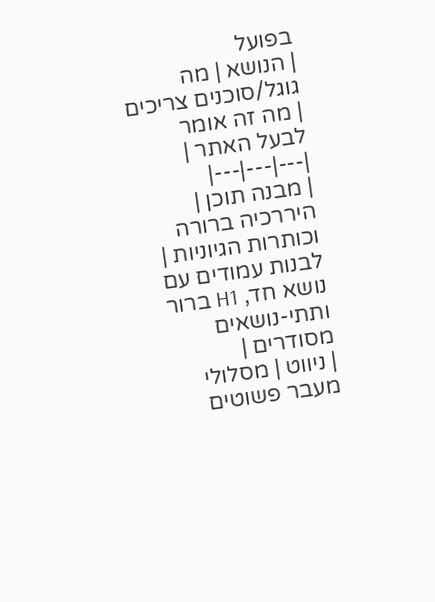בפועל
| הנושא | מה גוגל/סוכנים צריכים | מה זה אומר לבעל האתר |
|---|---|---|
| מבנה תוכן | היררכיה ברורה וכותרות הגיוניות | לבנות עמודים עם נושא חד, H1 ברור ותתי-נושאים מסודרים |
| ניווט | מסלולי מעבר פשוטים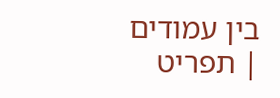בין עמודים | תפריט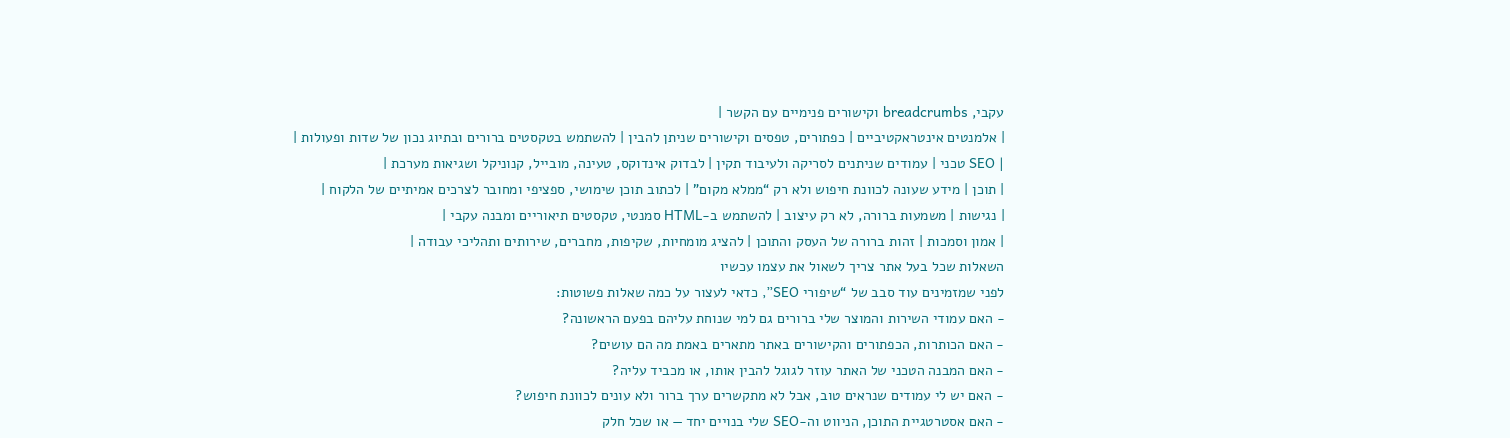עקבי, breadcrumbs וקישורים פנימיים עם הקשר |
| אלמנטים אינטראקטיביים | כפתורים, טפסים וקישורים שניתן להבין | להשתמש בטקסטים ברורים ובתיוג נכון של שדות ופעולות |
| SEO טכני | עמודים שניתנים לסריקה ולעיבוד תקין | לבדוק אינדוקס, טעינה, מובייל, קנוניקל ושגיאות מערכת |
| תוכן | מידע שעונה לכוונת חיפוש ולא רק “ממלא מקום” | לכתוב תוכן שימושי, ספציפי ומחובר לצרכים אמיתיים של הלקוח |
| נגישות | משמעות ברורה, לא רק עיצוב | להשתמש ב-HTML סמנטי, טקסטים תיאוריים ומבנה עקבי |
| אמון וסמכות | זהות ברורה של העסק והתוכן | להציג מומחיות, שקיפות, מחברים, שירותים ותהליכי עבודה |
השאלות שכל בעל אתר צריך לשאול את עצמו עכשיו
לפני שמזמינים עוד סבב של “שיפורי SEO”, כדאי לעצור על כמה שאלות פשוטות:
- האם עמודי השירות והמוצר שלי ברורים גם למי שנוחת עליהם בפעם הראשונה?
- האם הכותרות, הכפתורים והקישורים באתר מתארים באמת מה הם עושים?
- האם המבנה הטכני של האתר עוזר לגוגל להבין אותו, או מכביד עליה?
- האם יש לי עמודים שנראים טוב, אבל לא מתקשרים ערך ברור ולא עונים לכוונת חיפוש?
- האם אסטרטגיית התוכן, הניווט וה-SEO שלי בנויים יחד — או שכל חלק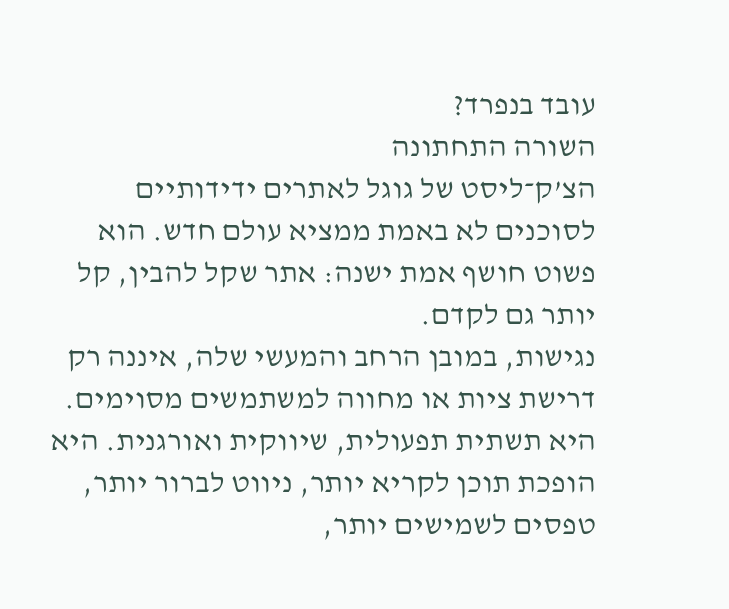עובד בנפרד?
השורה התחתונה
הצ’ק־ליסט של גוגל לאתרים ידידותיים לסוכנים לא באמת ממציא עולם חדש. הוא פשוט חושף אמת ישנה: אתר שקל להבין, קל יותר גם לקדם.
נגישות, במובן הרחב והמעשי שלה, איננה רק דרישת ציות או מחווה למשתמשים מסוימים. היא תשתית תפעולית, שיווקית ואורגנית. היא הופכת תוכן לקריא יותר, ניווט לברור יותר, טפסים לשמישים יותר,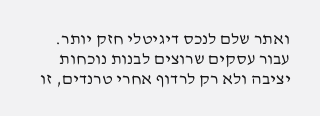ואתר שלם לנכס דיגיטלי חזק יותר.
עבור עסקים שרוצים לבנות נוכחות יציבה ולא רק לרדוף אחרי טרנדים, זו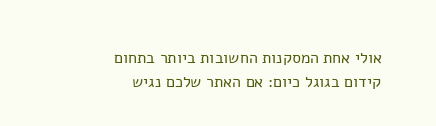אולי אחת המסקנות החשובות ביותר בתחום קידום בגוגל כיום: אם האתר שלכם נגיש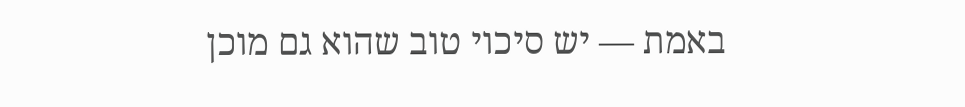באמת — יש סיכוי טוב שהוא גם מוכן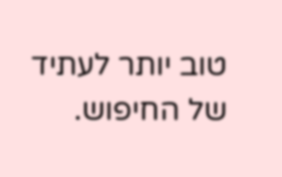טוב יותר לעתיד של החיפוש.